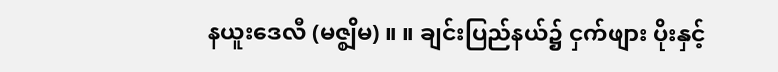နယူးဒေလီ (မဇ္စျိမ) ။ ။ ချင်းပြည်နယ်၌ ငှက်ဖျား ပိုးနှင့်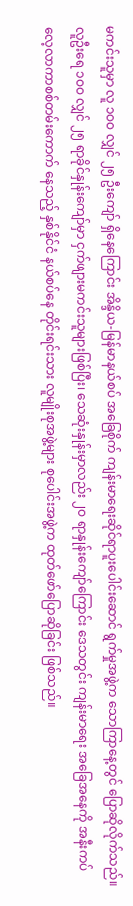မကင်းသူမှာ လူ ၁ဝဝ လျှင် ၂၅ ဦးကျော် ရှိနေကြောင်း အိန္ဒိယ-မြန်မာနယ်စပ် အခြေစိုက် ကျန်းမာရေးဆိုင်ရာပူးပေါင်းဆောင် ရွက်မှုအဖွဲ့က သောကြာနေ့တွင် ပြောဆိုလိုက်သည်။
လူဦးရေ ၁ဝဝ လျှင် ၂၅ ရာခိုင်နှုန်းကျော်မှာ ငှက်ဖျားမကင်းသူများဖြစ်ပြီး၊ သေဆုံးနှုန်းမှာလည်း ၂ဝ ရာနှုန်းကျော်ကြောင်း ဒေသတွင်း ကျန်းမာရေး အခြေအနေကို အနီးကပ် လေ့လာကာစစ်တမ်းကောက် နေသည့် နှစ်နိုင်ငံ နယ်စပ်နေ တိုင်းရင်းသား လူမျိုးစုအဖွဲ့များ စုပေါင်းအဖွဲ့က ထုတ်ဖော်ပြောဆိုခြင်း ဖြစ်သည်။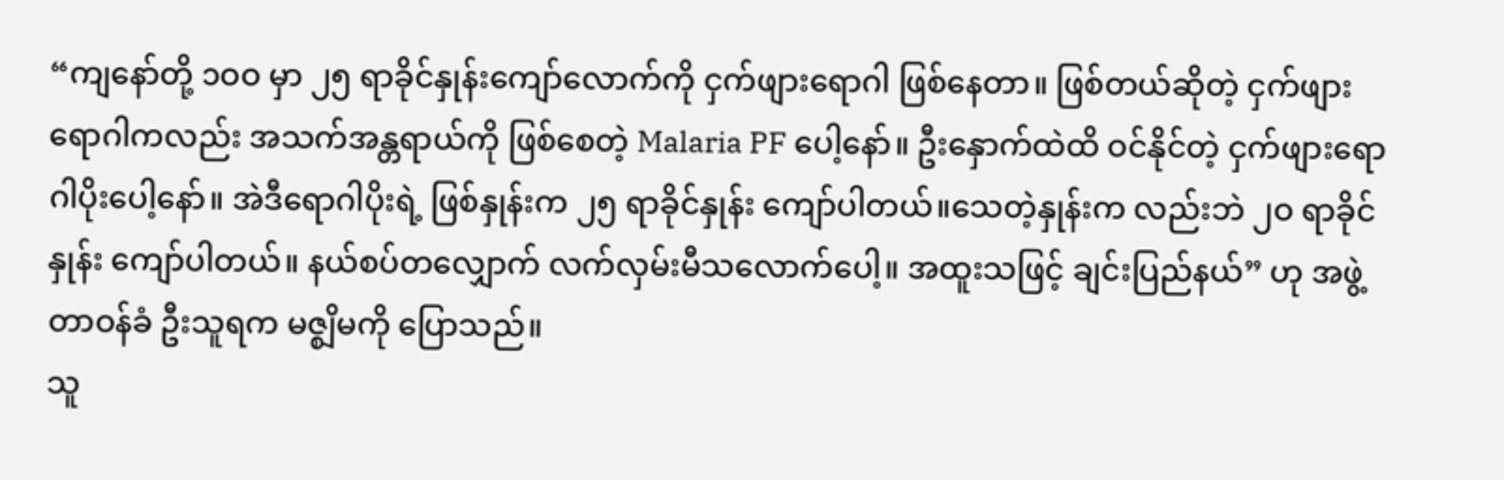“ကျနော်တို့ ၁ဝဝ မှာ ၂၅ ရာခိုင်နှုန်းကျော်လောက်ကို ငှက်ဖျားရောဂါ ဖြစ်နေတာ။ ဖြစ်တယ်ဆိုတဲ့ ငှက်ဖျားရောဂါကလည်း အသက်အန္တရာယ်ကို ဖြစ်စေတဲ့ Malaria PF ပေါ့နော်။ ဦးနှောက်ထဲထိ ဝင်နိုင်တဲ့ ငှက်ဖျားရောဂါပိုးပေါ့နော်။ အဲဒီရောဂါပိုးရဲ့ ဖြစ်နှုန်းက ၂၅ ရာခိုင်နှုန်း ကျော်ပါတယ်။သေတဲ့နှုန်းက လည်းဘဲ ၂ဝ ရာခိုင်နှုန်း ကျော်ပါတယ်။ နယ်စပ်တလျှောက် လက်လှမ်းမီသလောက်ပေါ့။ အထူးသဖြင့် ချင်းပြည်နယ်” ဟု အဖွဲ့တာဝန်ခံ ဦးသူရက မဇ္စျိမကို ပြောသည်။
သူ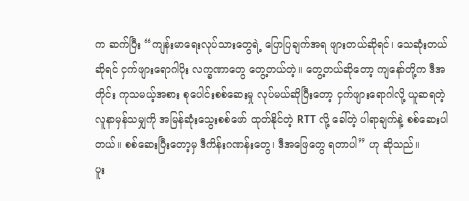က ဆက်ပြီး “ကျန်းမာရေးလုပ်သားတွေရဲ့ ပြောပြချက်အရ ဖျားတယ်ဆိုရင်၊ သေဆုံးတယ်ဆိုရင် ငှက်ဖျားရောဂါပိုး လက္ခဏာတွေ တွေ့တယ်တဲ့။ တွေ့တယ်ဆိုတော့ ကျနော်တို့က ဒီအတိုင်း ကုသမယ့်အစား စုပေါင်းစစ်ဆေးမှု လုပ်မယ်ဆိုပြီးတော့ ငှက်ဖျားရောဂါလို့ ယူဆရတဲ့ လူနာမှန်သမျှကို အမြန်ဆုံးသွေးစစ်ဖော် ထုတ်နိုင်တဲ့ RTT လို့ ခေါ်တဲ့ ပါရာချက်နဲ့ စစ်ဆေးပါတယ်။ စစ်ဆေးပြီးတော့မှ ဒီကိန်းဂဏန်းတွေ၊ ဒီအဖြေတွေ ရတာပါ” ဟု ဆိုသည်။
ပူး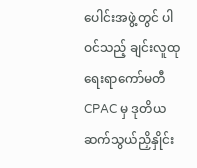ပေါင်းအဖွဲ့တွင် ပါဝင်သည့် ချင်းလူထုရေးရာကော်မတီ CPAC မှ ဒုတိယ ဆက်သွယ်ညှိနှိုင်း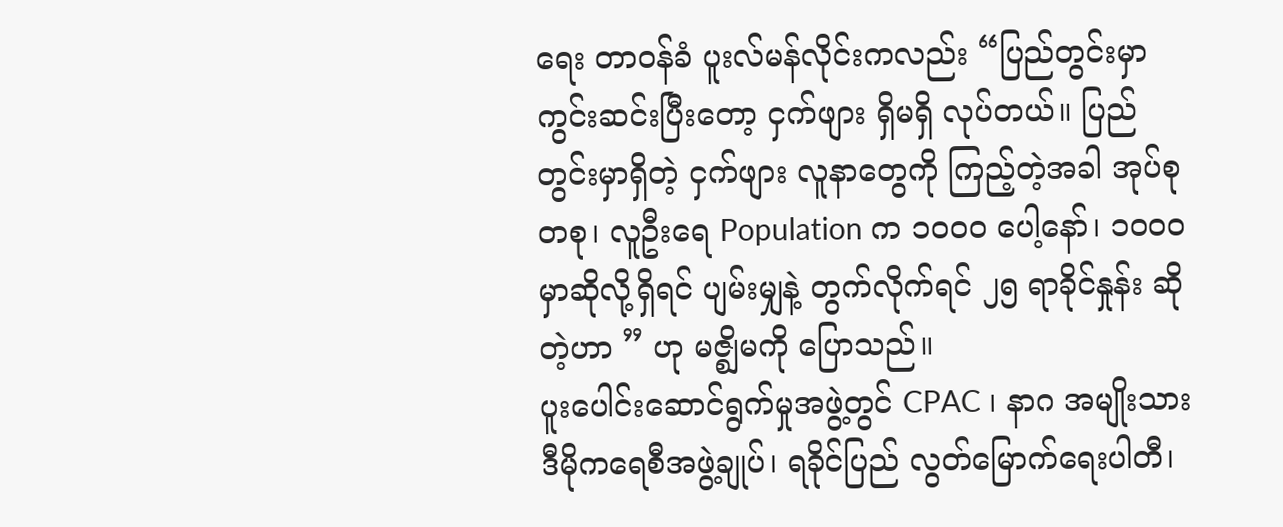ရေး တာဝန်ခံ ပူးလ်မန်လိုင်းကလည်း “ပြည်တွင်းမှာ ကွင်းဆင်းပြီးတော့ ငှက်ဖျား ရှိမရှိ လုပ်တယ်။ ပြည်တွင်းမှာရှိတဲ့ ငှက်ဖျား လူနာတွေကို ကြည့်တဲ့အခါ အုပ်စုတစု၊ လူဦးရေ Population က ၁ဝဝဝ ပေါ့နော်၊ ၁ဝဝဝ မှာဆိုလို့ရှိရင် ပျမ်းမျှနဲ့ တွက်လိုက်ရင် ၂၅ ရာခိုင်နှုန်း ဆိုတဲ့ဟာ ” ဟု မဇ္စျိမကို ပြောသည်။
ပူးပေါင်းဆောင်ရွက်မှုအဖွဲ့တွင် CPAC ၊ နာဂ အမျိုးသားဒီမိုကရေစီအဖွဲ့ချုပ်၊ ရခိုင်ပြည် လွတ်မြောက်ရေးပါတီ၊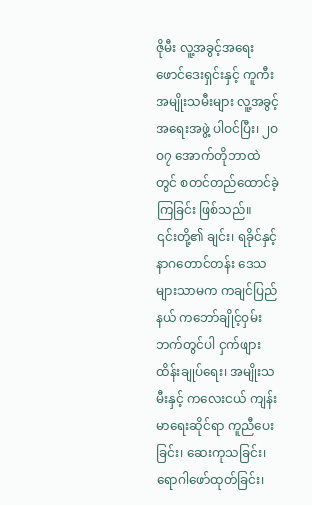ဇိုမီး လူ့အခွင့်အရေး ဖောင်ဒေးရှင်းနှင့် ကူကီး အမျိုးသမီးများ လူ့အခွင့်အရေးအဖွဲ့ ပါဝင်ပြီး၊ ၂ဝဝ၇ အောက်တိုဘာထဲတွင် စတင်တည်ထောင်ခဲ့ကြခြင်း ဖြစ်သည်။
၎င်းတို့၏ ချင်း၊ ရခိုင်နှင့် နာဂတောင်တန်း ဒေသများသာမက ကချင်ပြည်နယ် ကဘော်ချိုင့်ဝှမ်းဘက်တွင်ပါ ငှက်ဖျား ထိန်းချုပ်ရေး၊ အမျိုးသမီးနှင့် ကလေးငယ် ကျန်းမာရေးဆိုင်ရာ ကူညီပေးခြင်း၊ ဆေးကုသခြင်း၊ ရောဂါဖော်ထုတ်ခြင်း၊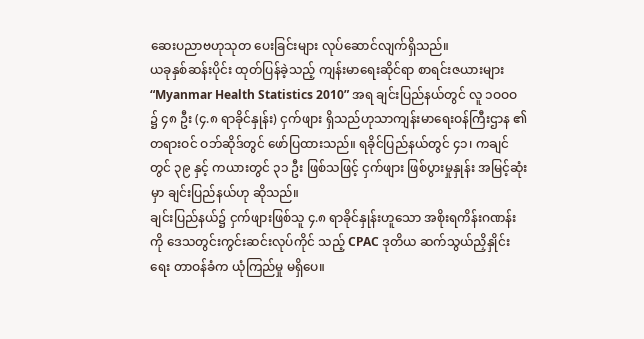ဆေးပညာဗဟုသုတ ပေးခြင်းများ လုပ်ဆောင်လျက်ရှိသည်။
ယခုနှစ်ဆန်းပိုင်း ထုတ်ပြန်ခဲ့သည့် ကျန်းမာရေးဆိုင်ရာ စာရင်းဇယားများ “Myanmar Health Statistics 2010” အရ ချင်းပြည်နယ်တွင် လူ ၁ဝဝဝ ၌ ၄၈ ဦး (၄.၈ ရာခိုင်နှုန်း) ငှက်ဖျား ရှိသည်ဟုသာကျန်းမာရေးဝန်ကြီးဌာန ၏ တရားဝင် ဝဘ်ဆိုဒ်တွင် ဖော်ပြထားသည်။ ရခိုင်ပြည်နယ်တွင် ၄၁၊ ကချင်တွင် ၃၉ နှင့် ကယားတွင် ၃၁ ဦး ဖြစ်သဖြင့် ငှက်ဖျား ဖြစ်ပွားမှုနှုန်း အမြင့်ဆုံးမှာ ချင်းပြည်နယ်ဟု ဆိုသည်။
ချင်းပြည်နယ်၌ ငှက်ဖျားဖြစ်သူ ၄.၈ ရာခိုင်နှုန်းဟူသော အစိုးရကိန်းဂဏန်းကို ဒေသတွင်းကွင်းဆင်းလုပ်ကိုင် သည့် CPAC ဒုတိယ ဆက်သွယ်ညှိနှိုင်းရေး တာဝန်ခံက ယုံကြည်မှု မရှိပေ။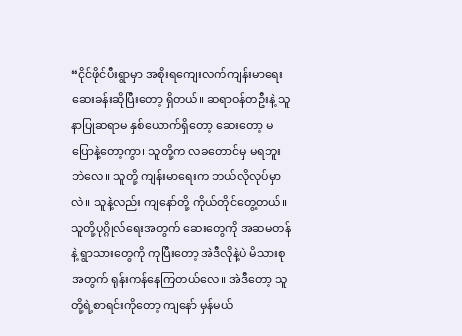“ငိုင်ဖိုင်ပီးရွာမှာ အစိုးရကျေးလက်ကျန်းမာရေး ဆေးခန်းဆိုပြီးတော့ ရှိတယ်။ ဆရာဝန်တဦးနဲ့ သူနာပြုဆရာမ နှစ်ယောက်ရှိတော့ ဆေးတော့ မပြောနဲ့တော့ကွာ၊ သူတို့က လခတောင်မှ မရဘူးဘဲလေ။ သူတို့ ကျန်းမာရေးက ဘယ်လိုလုပ်မှာလဲ။ သူနဲ့လည်း ကျနော်တို့ ကိုယ်တိုင်တွေ့တယ်။ သူတို့ပုဂ္ဂိုလ်ရေးအတွက် ဆေးတွေကို အဆမတန်နဲ့ ရွာသားတွေကို ကုပြီးတော့ အဲဒီလိုနဲ့ပဲ မိသားစုအတွက် ရုန်းကန်နေကြတယ်လေ။ အဲဒီတော့ သူတို့ရဲ့စာရင်းကိုတော့ ကျနော် မှန်မယ်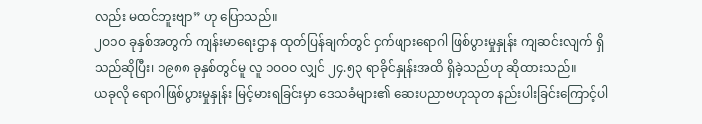လည်း မထင်ဘူးဗျာ” ဟု ပြောသည်။
၂ဝ၁ဝ ခုနှစ်အတွက် ကျန်းမာရေးဌာန ထုတ်ပြန်ချက်တွင် ငှက်ဖျားရောဂါ ဖြစ်ပွားမှုနှုန်း ကျဆင်းလျက် ရှိသည်ဆိုပြီး၊ ၁၉၈၈ ခုနှစ်တွင်မူ လူ ၁ဝဝဝ လျှင် ၂၄.၅၃ ရာခိုင်နှုန်းအထိ ရှိခဲ့သည်ဟု ဆိုထားသည်။
ယခုလို ရောဂါဖြစ်ပွားမှုနှုန်း မြင့်မားရခြင်းမှာ ဒေသခံများ၏ ဆေးပညာဗဟုသုတ နည်းပါးခြင်းကြောင့်ပါ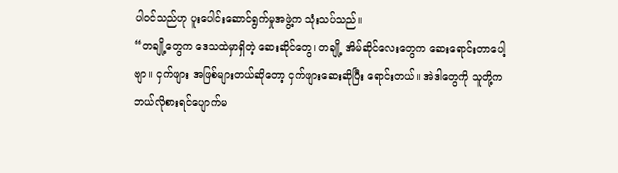ပါဝင်သည်ဟု ပူးပေါင်းဆောင်ရွက်မှုအဖွဲ့က သုံးသပ်သည်။
“တချို့တွေက ဒေသထဲမှာရှိတဲ့ ဆေးဆိုင်တွေ၊ တချို့ အိမ်ဆိုင်လေးတွေက ဆေးရောင်းတာပေါ့ဗျာ။ ငှက်ဖျား အဖြစ်များတယ်ဆိုတော့ ငှက်ဖျားဆေးဆိုပြီး ရောင်းတယ်။ အဲဒါတွေကို သူတို့က ဘယ်လိုစားရင်ပျောက်မ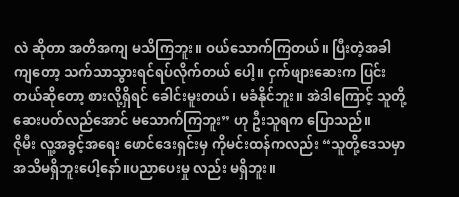လဲ ဆိုတာ အတိအကျ မသိကြဘူး။ ဝယ်သောက်ကြတယ်။ ပြီးတဲ့အခါကျတော့ သက်သာသွားရင်ရပ်လိုက်တယ် ပေါ့။ ငှက်ဖျားဆေးက ပြင်းတယ်ဆိုတော့ စားလို့ရှိရင် ခေါင်းမူးတယ်၊ မခံနိုင်ဘူး။ အဲဒါကြောင့် သူတို့ ဆေးပတ်လည်အောင် မသောက်ကြဘူး” ဟု ဦးသူရက ပြောသည်။
ဇိုမီး လူ့အခွင့်အရေး ဖောင်ဒေးရှင်းမှ ကိုမင်းထန်ကလည်း “သူတို့ဒေသမှာ အသိမရှိဘူးပေါ့နော်။ပညာပေးမှု လည်း မရှိဘူး။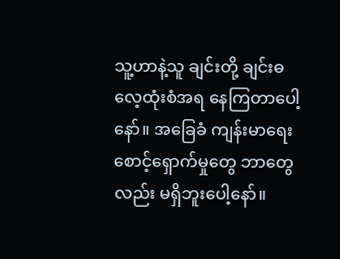သူ့ဟာနဲ့သူ ချင်းတို့ ချင်းဓလေ့ထုံးစံအရ နေကြတာပေါ့နော်။ အခြေခံ ကျန်းမာရေး စောင့်ရှောက်မှုတွေ ဘာတွေလည်း မရှိဘူးပေါ့နော်။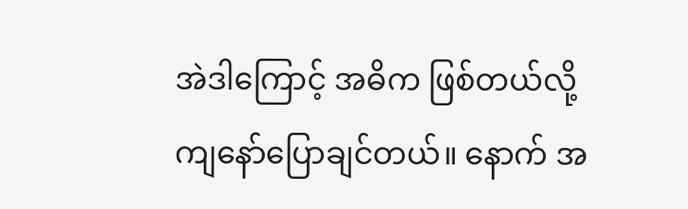အဲဒါကြောင့် အဓိက ဖြစ်တယ်လို့ ကျနော်ပြောချင်တယ်။ နောက် အ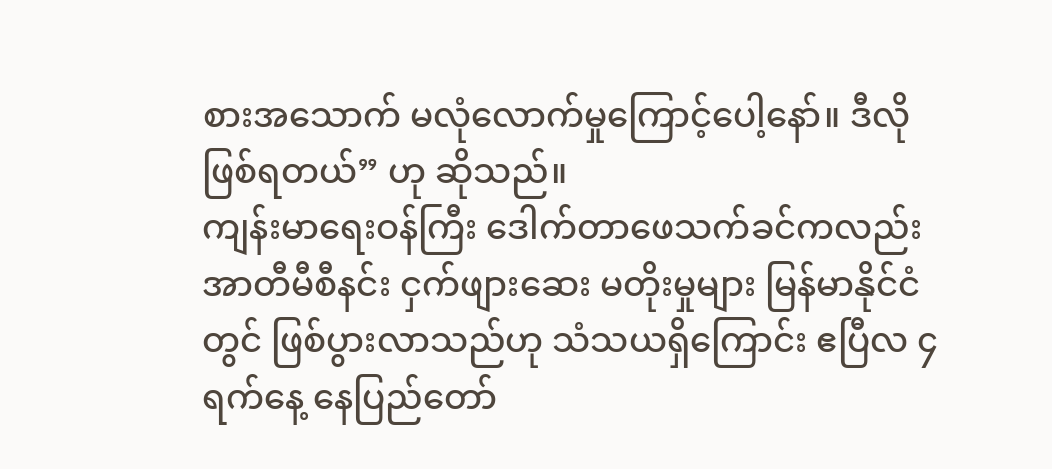စားအသောက် မလုံလောက်မှုကြောင့်ပေါ့နော်။ ဒီလိုဖြစ်ရတယ်” ဟု ဆိုသည်။
ကျန်းမာရေးဝန်ကြီး ဒေါက်တာဖေသက်ခင်ကလည်း အာတီမီစီနင်း ငှက်ဖျားဆေး မတိုးမှုများ မြန်မာနိုင်ငံတွင် ဖြစ်ပွားလာသည်ဟု သံသယရှိကြောင်း ဧပြီလ ၄ ရက်နေ့ နေပြည်တော်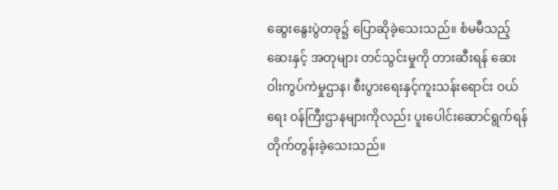ဆွေးနွေးပွဲတခု၌ ပြောဆိုခဲ့သေးသည်။ စံမမီသည့် ဆေးနှင့် အတုများ တင်သွင်းမှုကို တားဆီးရန် ဆေးဝါးကွပ်ကဲမှုဌာန၊ စီးပွားရေးနှင့်ကူးသန်းရောင်း ဝယ်ရေး ဝန်ကြီးဌာနများကိုလည်း ပူးပေါင်းဆောင်ရွက်ရန် တိုက်တွန်းခဲ့သေးသည်။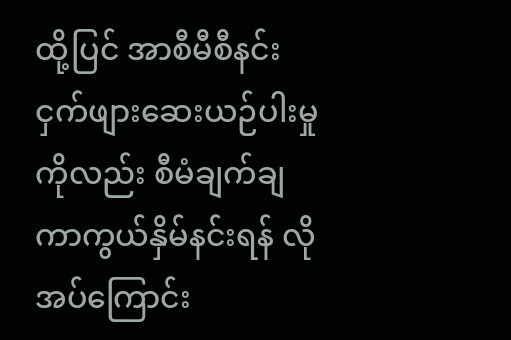ထို့ပြင် အာစီမီစီနင်း ငှက်ဖျားဆေးယဉ်ပါးမှုကိုလည်း စီမံချက်ချ ကာကွယ်နှိမ်နင်းရန် လိုအပ်ကြောင်း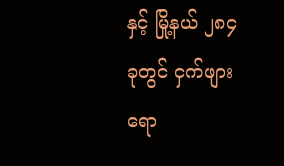နှင့် မြို့နယ် ၂၈၄ ခုတွင် ငှက်ဖျားရော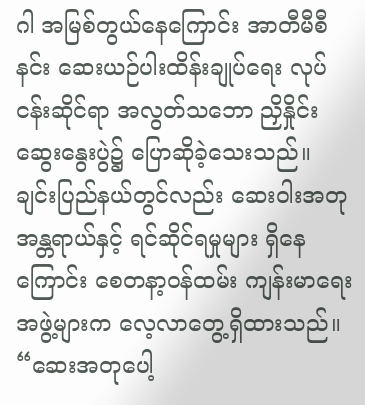ဂါ အမြစ်တွယ်နေကြောင်း အာတီမီစီနင်း ဆေးယဉ်ပါးထိန်းချုပ်ရေး လုပ်ငန်းဆိုင်ရာ အလွတ်သဘော ညှိနှိုင်းဆွေးနွေးပွဲ၌ ပြောဆိုခဲ့သေးသည်။
ချင်းပြည်နယ်တွင်လည်း ဆေးဝါးအတုအန္တရာယ်နှင့် ရင်ဆိုင်ရမှုများ ရှိနေကြောင်း စေတနာ့ဝန်ထမ်း ကျန်းမာရေး အဖွဲ့များက လေ့လာတွေ့ရှိထားသည်။
“ဆေးအတုပေါ့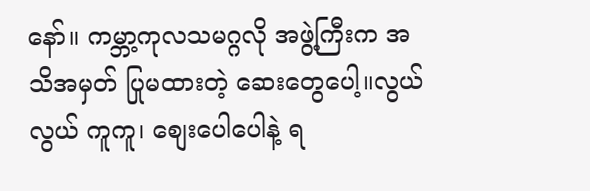နော်။ ကမ္ဘာ့ကုလသမဂ္ဂလို အဖွဲ့ကြီးက အသိအမှတ် ပြုမထားတဲ့ ဆေးတွေပေါ့။လွယ်လွယ် ကူကူ၊ စျေးပေါပေါနဲ့ ရ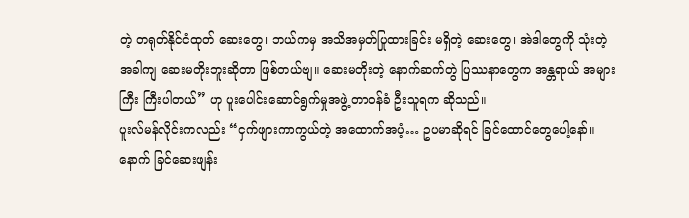တဲ့ တရုတ်နိုင်ငံထုတ် ဆေးတွေ၊ ဘယ်ကမှ အသိအမှတ်ပြုထားခြင်း မရှိတဲ့ ဆေးတွေ၊ အဲဒါတွေကို သုံးတဲ့အခါကျ ဆေးမတိုးဘူးဆိုတာ ဖြစ်တယ်ဗျ။ ဆေးမတိုးတဲ့ နောက်ဆက်တွဲ ပြဿနာတွေက အန္တရာယ် အများကြီး ကြီးပါတယ်” ဟု ပူးပေါင်းဆောင်ရွက်မှုအဖွဲ့ တာဝန်ခံ ဦးသူရက ဆိုသည်။
ပူးလ်မန်လိုင်းကလည်း “ငှက်ဖျားကာကွယ်တဲ့ အထောက်အပံ့… ဥပမာဆိုရင် ခြင်ထောင်တွေပေါ့နော်။ နောက် ခြင်ဆေးဖျန်း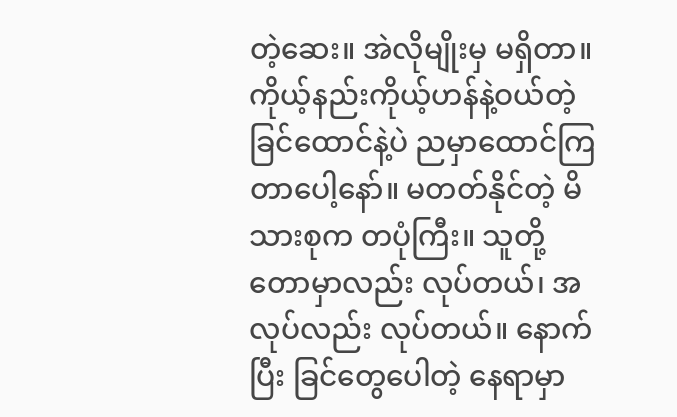တဲ့ဆေး။ အဲလိုမျိုးမှ မရှိတာ။ ကိုယ့်နည်းကိုယ့်ဟန်နဲ့ဝယ်တဲ့ ခြင်ထောင်နဲ့ပဲ ညမှာထောင်ကြ တာပေါ့နော်။ မတတ်နိုင်တဲ့ မိသားစုက တပုံကြီး။ သူတို့ တောမှာလည်း လုပ်တယ်၊ အလုပ်လည်း လုပ်တယ်။ နောက်ပြီး ခြင်တွေပေါတဲ့ နေရာမှာ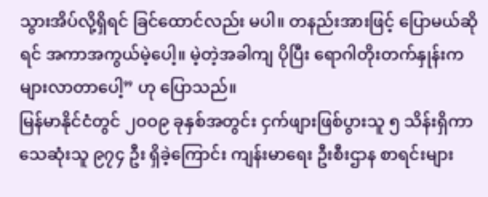သွားအိပ်လို့ရှိရင် ခြင်ထောင်လည်း မပါ။ တနည်းအားဖြင့် ပြောမယ်ဆိုရင် အကာအကွယ်မဲ့ပေါ့။ မဲ့တဲ့အခါကျ ပိုပြီး ရောဂါတိုးတက်နှုန်းက များလာတာပေါ့” ဟု ပြောသည်။
မြန်မာနိုင်ငံတွင် ၂ဝဝ၉ ခုနှစ်အတွင်း ငှက်ဖျားဖြစ်ပွားသူ ၅ သိန်းရှိကာ သေဆုံးသူ ၉၇၄ ဦး ရှိခဲ့ကြောင်း ကျန်းမာရေး ဦးစီးဌာန စာရင်းများ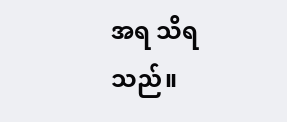အရ သိရသည်။